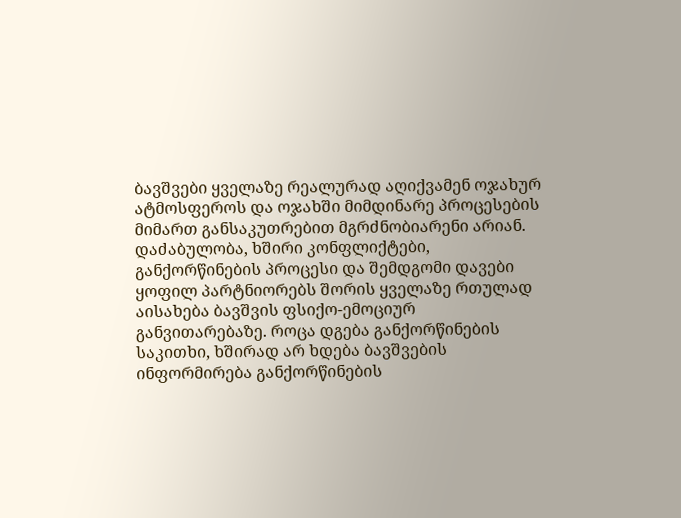ბავშვები ყველაზე რეალურად აღიქვამენ ოჯახურ ატმოსფეროს და ოჯახში მიმდინარე პროცესების მიმართ განსაკუთრებით მგრძნობიარენი არიან. დაძაბულობა, ხშირი კონფლიქტები, განქორწინების პროცესი და შემდგომი დავები ყოფილ პარტნიორებს შორის ყველაზე რთულად აისახება ბავშვის ფსიქო-ემოციურ განვითარებაზე. როცა დგება განქორწინების საკითხი, ხშირად არ ხდება ბავშვების ინფორმირება განქორწინების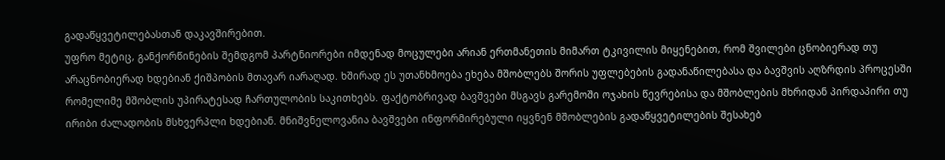გადაწყვეტილებასთან დაკავშირებით.
უფრო მეტიც, განქორწინების შემდგომ პარტნიორები იმდენად მოცულები არიან ერთმანეთის მიმართ ტკივილის მიყენებით, რომ შვილები ცნობიერად თუ არაცნობიერად ხდებიან ქიშპობის მთავარ იარაღად. ხშირად ეს უთანხმოება ეხება მშობლებს შორის უფლებების გადანაწილებასა და ბავშვის აღზრდის პროცესში რომელიმე მშობლის უპირატესად ჩართულობის საკითხებს. ფაქტობრივად ბავშვები მსგავს გარემოში ოჯახის წევრებისა და მშობლების მხრიდან პირდაპირი თუ ირიბი ძალადობის მსხვერპლი ხდებიან. მნიშვნელოვანია ბავშვები ინფორმირებული იყვნენ მშობლების გადაწყვეტილების შესახებ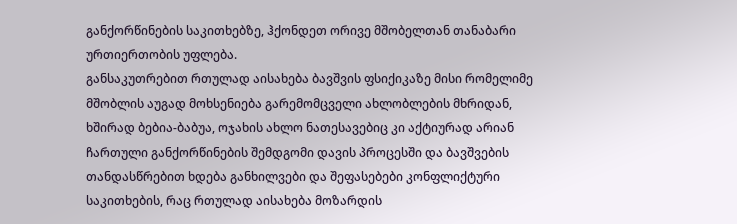განქორწინების საკითხებზე, ჰქონდეთ ორივე მშობელთან თანაბარი ურთიერთობის უფლება.
განსაკუთრებით რთულად აისახება ბავშვის ფსიქიკაზე მისი რომელიმე მშობლის აუგად მოხსენიება გარემომცველი ახლობლების მხრიდან, ხშირად ბებია-ბაბუა, ოჯახის ახლო ნათესავებიც კი აქტიურად არიან ჩართული განქორწინების შემდგომი დავის პროცესში და ბავშვების თანდასწრებით ხდება განხილვები და შეფასებები კონფლიქტური საკითხების, რაც რთულად აისახება მოზარდის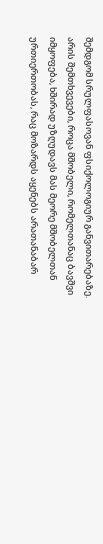შემდგომ სრულფასოვან ფსიქოლოგიურ განვითარებაზე. არის შემთხვევები, როცა მშობელი, რომელთანაც ბავშვი იმყოფება, ხშირად უზღუდავს მას მეორე მშობელთან ურთიერთობას, რაც მოზარდს აყენებს არათანაბარ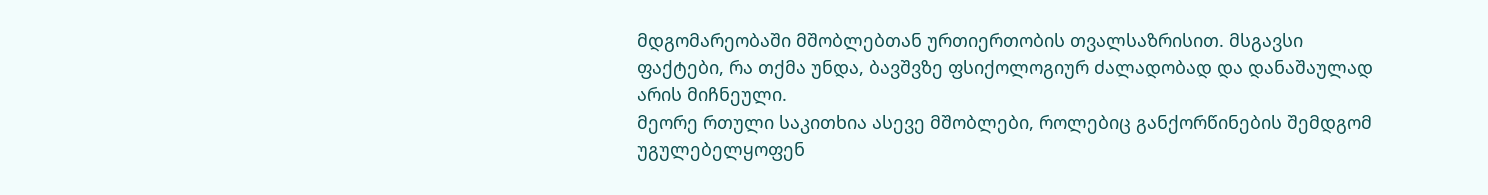მდგომარეობაში მშობლებთან ურთიერთობის თვალსაზრისით. მსგავსი ფაქტები, რა თქმა უნდა, ბავშვზე ფსიქოლოგიურ ძალადობად და დანაშაულად არის მიჩნეული.
მეორე რთული საკითხია ასევე მშობლები, როლებიც განქორწინების შემდგომ უგულებელყოფენ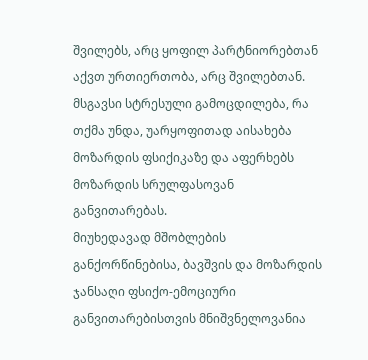შვილებს, არც ყოფილ პარტნიორებთან აქვთ ურთიერთობა, არც შვილებთან. მსგავსი სტრესული გამოცდილება, რა თქმა უნდა, უარყოფითად აისახება მოზარდის ფსიქიკაზე და აფერხებს მოზარდის სრულფასოვან განვითარებას.
მიუხედავად მშობლების განქორწინებისა, ბავშვის და მოზარდის ჯანსაღი ფსიქო-ემოციური განვითარებისთვის მნიშვნელოვანია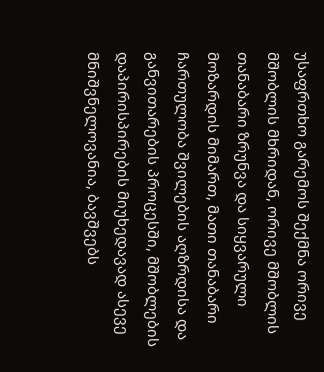უსაფრთხო გარემოს შექმნა ორივე მშობლის მხრიდან, ორივე მშობლის თანაბარი ზრუნვა და სიყვარული მოზარდის მიმართ, მათი თანაბარი ჩართულობა შვილების აღზრდისა და განვითარების პროცესში, მშობლების დაპირისპირების მიუხედავად ასევე მნიშვნელოვანია, ბავშვებს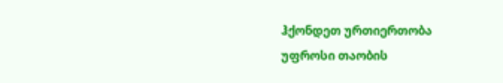ჰქონდეთ ურთიერთობა უფროსი თაობის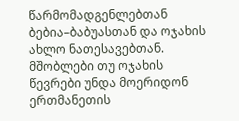წარმომადგენლებთან ბებია–ბაბუასთან და ოჯახის ახლო ნათესავებთან. მშობლები თუ ოჯახის წევრები უნდა მოერიდონ ერთმანეთის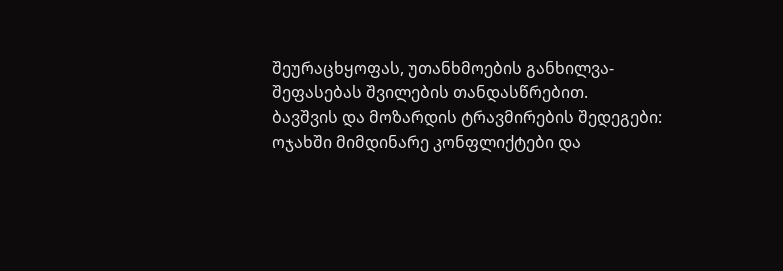შეურაცხყოფას, უთანხმოების განხილვა-შეფასებას შვილების თანდასწრებით.
ბავშვის და მოზარდის ტრავმირების შედეგები:
ოჯახში მიმდინარე კონფლიქტები და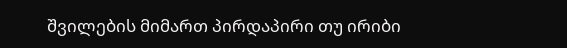შვილების მიმართ პირდაპირი თუ ირიბი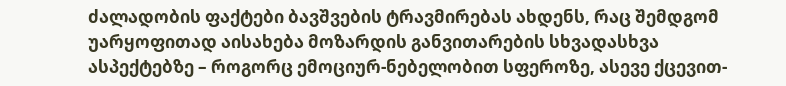ძალადობის ფაქტები ბავშვების ტრავმირებას ახდენს, რაც შემდგომ უარყოფითად აისახება მოზარდის განვითარების სხვადასხვა ასპექტებზე – როგორც ემოციურ-ნებელობით სფეროზე, ასევე ქცევით-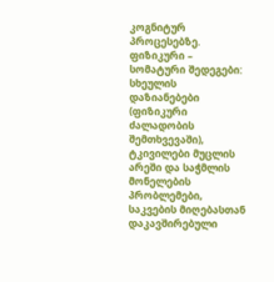კოგნიტურ პროცესებზე.
ფიზიკური – სომატური შედეგები: სხეულის დაზიანებები (ფიზიკური ძალადობის შემთხვევაში), ტკივილები მუცლის არეში და საჭმლის მონელების პრობლემები, საკვების მიღებასთან დაკავშირებული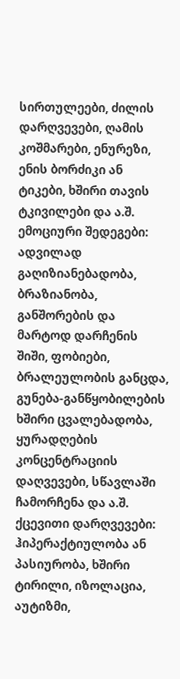სირთულეები, ძილის დარღვევები, ღამის კოშმარები, ენურეზი, ენის ბორძიკი ან ტიკები, ხშირი თავის ტკივილები და ა.შ.
ემოციური შედეგები: ადვილად გაღიზიანებადობა, ბრაზიანობა, განშორების და მარტოდ დარჩენის შიში, ფობიები, ბრალეულობის განცდა, გუნება-განწყობილების ხშირი ცვალებადობა, ყურადღების კონცენტრაციის დაღვევები, სწავლაში ჩამორჩენა და ა.შ.
ქცევითი დარღვევები: ჰიპერაქტიულობა ან პასიურობა, ხშირი ტირილი, იზოლაცია, აუტიზმი,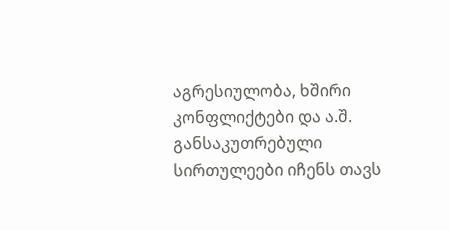აგრესიულობა, ხშირი კონფლიქტები და ა.შ.
განსაკუთრებული სირთულეები იჩენს თავს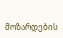მოზარდების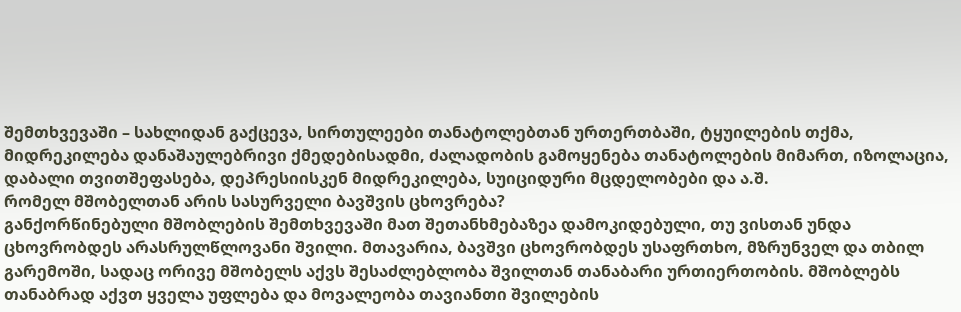შემთხვევაში – სახლიდან გაქცევა, სირთულეები თანატოლებთან ურთერთბაში, ტყუილების თქმა, მიდრეკილება დანაშაულებრივი ქმედებისადმი, ძალადობის გამოყენება თანატოლების მიმართ, იზოლაცია, დაბალი თვითშეფასება, დეპრესიისკენ მიდრეკილება, სუიციდური მცდელობები და ა.შ.
რომელ მშობელთან არის სასურველი ბავშვის ცხოვრება?
განქორწინებული მშობლების შემთხვევაში მათ შეთანხმებაზეა დამოკიდებული, თუ ვისთან უნდა ცხოვრობდეს არასრულწლოვანი შვილი. მთავარია, ბავშვი ცხოვრობდეს უსაფრთხო, მზრუნველ და თბილ გარემოში, სადაც ორივე მშობელს აქვს შესაძლებლობა შვილთან თანაბარი ურთიერთობის. მშობლებს თანაბრად აქვთ ყველა უფლება და მოვალეობა თავიანთი შვილების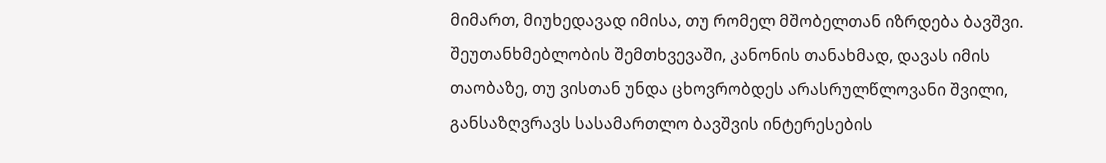მიმართ, მიუხედავად იმისა, თუ რომელ მშობელთან იზრდება ბავშვი.
შეუთანხმებლობის შემთხვევაში, კანონის თანახმად, დავას იმის თაობაზე, თუ ვისთან უნდა ცხოვრობდეს არასრულწლოვანი შვილი, განსაზღვრავს სასამართლო ბავშვის ინტერესების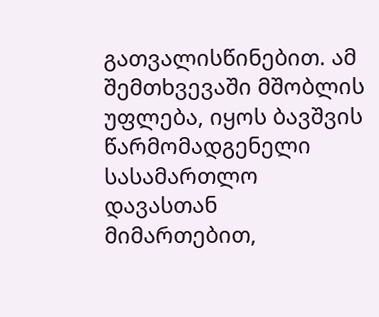გათვალისწინებით. ამ შემთხვევაში მშობლის უფლება, იყოს ბავშვის წარმომადგენელი სასამართლო დავასთან მიმართებით,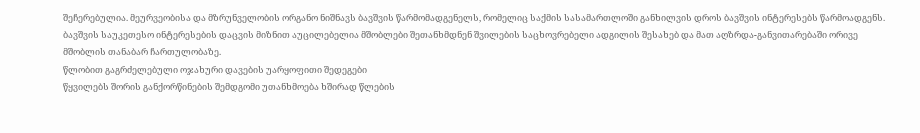შეჩერებულია. მეურვეობისა და მზრუნველობის ორგანო ნიშნავს ბავშვის წარმომადგენელს, რომელიც საქმის სასამართლოში განხილვის დროს ბავშვის ინტერესებს წარმოადგენს.
ბავშვის საუკეთესო ინტერესების დაცვის მიზნით აუცილებელია მშობლები შეთანხმდნენ შვილების საცხოვრებელი ადგილის შესახებ და მათ აღზრდა-განვითარებაში ორივე მშობლის თანაბარ ჩართულობაზე.
წლობით გაგრძელებული ოჯახური დავების უარყოფითი შედეგები
წყვილებს შორის განქორწინების შემდგომი უთანხმოება ხშირად წლების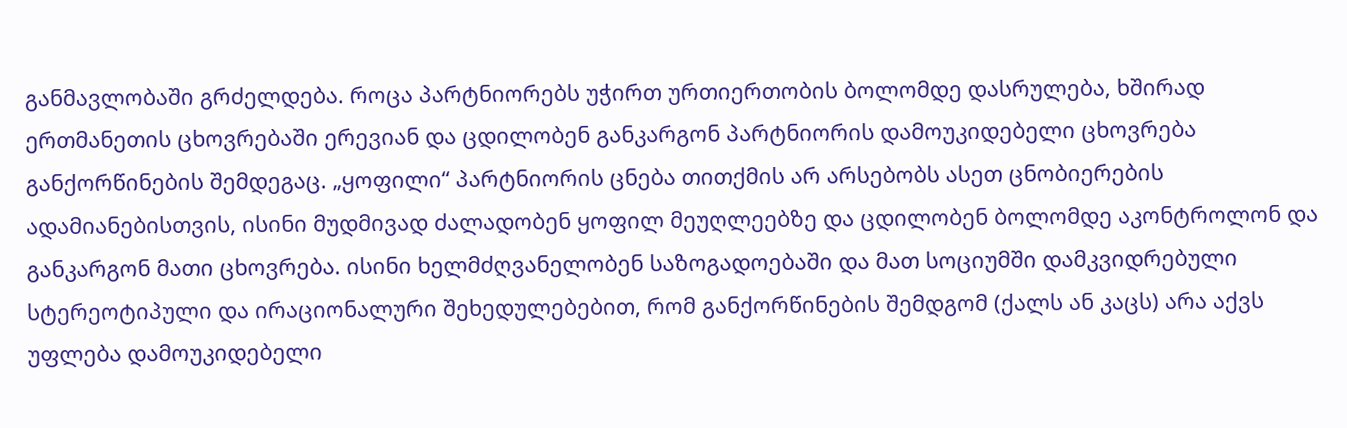განმავლობაში გრძელდება. როცა პარტნიორებს უჭირთ ურთიერთობის ბოლომდე დასრულება, ხშირად ერთმანეთის ცხოვრებაში ერევიან და ცდილობენ განკარგონ პარტნიორის დამოუკიდებელი ცხოვრება განქორწინების შემდეგაც. „ყოფილი“ პარტნიორის ცნება თითქმის არ არსებობს ასეთ ცნობიერების ადამიანებისთვის, ისინი მუდმივად ძალადობენ ყოფილ მეუღლეებზე და ცდილობენ ბოლომდე აკონტროლონ და განკარგონ მათი ცხოვრება. ისინი ხელმძღვანელობენ საზოგადოებაში და მათ სოციუმში დამკვიდრებული სტერეოტიპული და ირაციონალური შეხედულებებით, რომ განქორწინების შემდგომ (ქალს ან კაცს) არა აქვს უფლება დამოუკიდებელი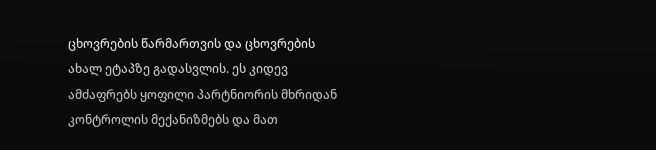ცხოვრების წარმართვის და ცხოვრების ახალ ეტაპზე გადასვლის. ეს კიდევ ამძაფრებს ყოფილი პარტნიორის მხრიდან კონტროლის მექანიზმებს და მათ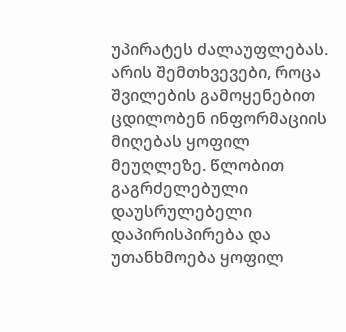უპირატეს ძალაუფლებას. არის შემთხვევები, როცა შვილების გამოყენებით ცდილობენ ინფორმაციის მიღებას ყოფილ მეუღლეზე. წლობით გაგრძელებული დაუსრულებელი დაპირისპირება და უთანხმოება ყოფილ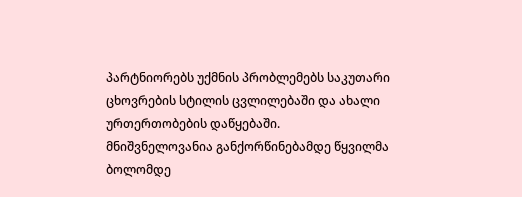პარტნიორებს უქმნის პრობლემებს საკუთარი ცხოვრების სტილის ცვლილებაში და ახალი ურთერთობების დაწყებაში.
მნიშვნელოვანია განქორწინებამდე წყვილმა ბოლომდე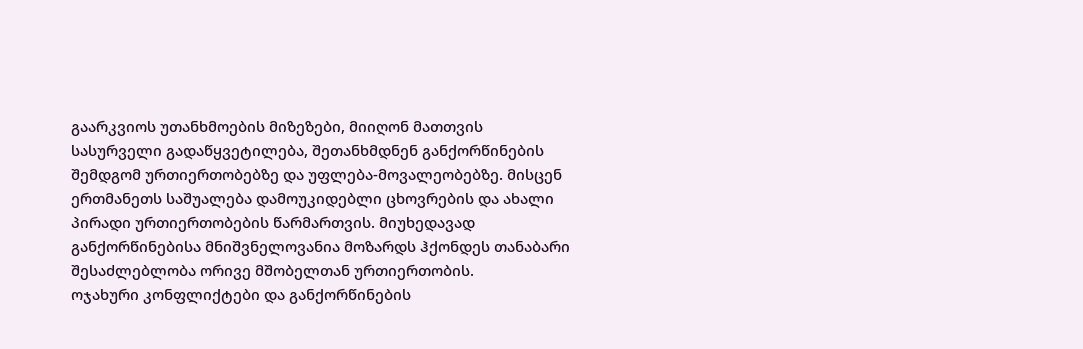გაარკვიოს უთანხმოების მიზეზები, მიიღონ მათთვის სასურველი გადაწყვეტილება, შეთანხმდნენ განქორწინების შემდგომ ურთიერთობებზე და უფლება-მოვალეობებზე. მისცენ ერთმანეთს საშუალება დამოუკიდებლი ცხოვრების და ახალი პირადი ურთიერთობების წარმართვის. მიუხედავად განქორწინებისა მნიშვნელოვანია მოზარდს ჰქონდეს თანაბარი შესაძლებლობა ორივე მშობელთან ურთიერთობის.
ოჯახური კონფლიქტები და განქორწინების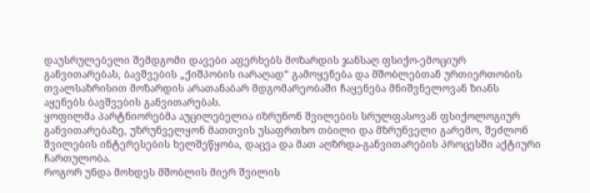დაუსრულებელი შემდგომი დავები აფერხებს მოზარდის ჯანსაღ ფსიქო-ემოციურ განვითარებას, ბავშვების „ქიშპობის იარაღად“ გამოყენება და მშობლებთან ურთიერთობის თვალსაზრისით მოზარდის არათანაბარ მდგომარეობაში ჩაყენება მნიშვნელოვან ზიანს აყენებს ბავშვების განვითარებას.
ყოფილმა პარტნიორებმა აუცილებელია იზრუნონ შვილების სრულფასოვან ფსიქოლოგიურ განვითარებაზე, უზრუნველყონ მათთვის უსაფრთხო თბილი და მზრუნველი გარემო, შეძლონ შვილების ინტერესების ხელშეწყობა, დაცვა და მათ აღზრდა-განვითარების პროცესში აქტიური ჩართულობა.
როგორ უნდა მოხდეს მშობლის მიერ შვილის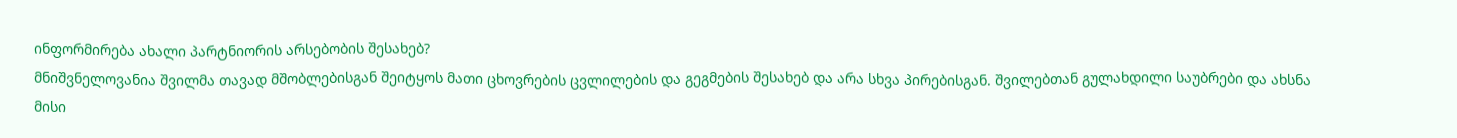ინფორმირება ახალი პარტნიორის არსებობის შესახებ?
მნიშვნელოვანია შვილმა თავად მშობლებისგან შეიტყოს მათი ცხოვრების ცვლილების და გეგმების შესახებ და არა სხვა პირებისგან. შვილებთან გულახდილი საუბრები და ახსნა მისი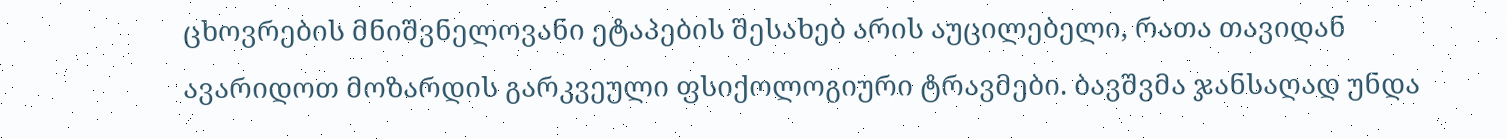ცხოვრების მნიშვნელოვანი ეტაპების შესახებ არის აუცილებელი, რათა თავიდან ავარიდოთ მოზარდის გარკვეული ფსიქოლოგიური ტრავმები. ბავშვმა ჯანსაღად უნდა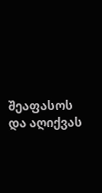შეაფასოს და აღიქვას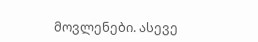მოვლენები. ასევე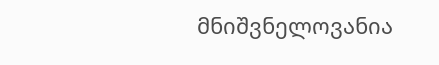მნიშვნელოვანია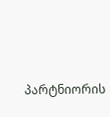პარტნიორის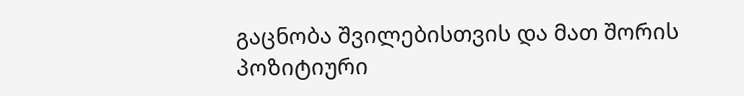გაცნობა შვილებისთვის და მათ შორის პოზიტიური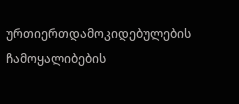ურთიერთდამოკიდებულების ჩამოყალიბების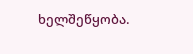ხელშეწყობა.